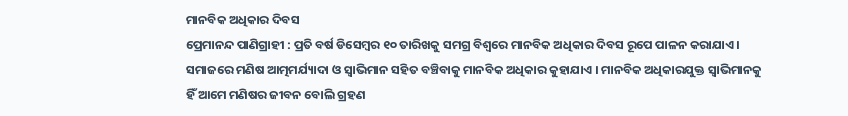ମାନବିକ ଅଧିକାର ଦିବସ
ପ୍ରେମାନନ୍ଦ ପାଣିଗ୍ରାହୀ : ପ୍ରତି ବର୍ଷ ଡିସେମ୍ବର ୧୦ ତାରିଖକୁ ସମଗ୍ର ବିଶ୍ୱରେ ମାନବିକ ଅଧିକାର ଦିବସ ରୂପେ ପାଳନ କରାଯାଏ । ସମାଜରେ ମଣିଷ ଆତ୍ମମର୍ଯ୍ୟାଦା ଓ ସ୍ୱାଭିମାନ ସହିତ ବଞ୍ଚିବାକୁ ମାନବିକ ଅଧିକାର କୁହାଯାଏ । ମାନବିକ ଅଧିକାରଯୁକ୍ତ ସ୍ୱାଭିମାନକୁ ହିଁ ଆମେ ମଣିଷର ଜୀବନ ବୋଲି ଗ୍ରହଣ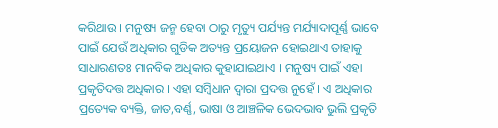କରିଥାଉ । ମନୁଷ୍ୟ ଜନ୍ମ ହେବା ଠାରୁ ମୃତ୍ୟୁ ପର୍ଯ୍ୟନ୍ତ ମର୍ଯ୍ୟାଦାପୂର୍ଣ୍ଣ ଭାବେ ପାଇଁ ଯେଉଁ ଅଧିକାର ଗୁଡିକ ଅତ୍ୟନ୍ତ ପ୍ରୟୋଜନ ହୋଇଥାଏ ତାହାକୁ ସାଧାରଣତଃ ମାନବିକ ଅଧିକାର କୁହାଯାଇଥାଏ । ମନୁଷ୍ୟ ପାଇଁ ଏହା ପ୍ରକୃତିଦତ୍ତ ଅଧିକାର । ଏହା ସମ୍ବିଧାନ ଦ୍ୱାରା ପ୍ରଦତ୍ତ ନୁହେଁ । ଏ ଅଧିକାର ପ୍ରତ୍ୟେକ ବ୍ୟକ୍ତି, ଜାତ,ବର୍ଣ୍ଣ, ଭାଷା ଓ ଆଞ୍ଚଳିକ ଭେଦଭାବ ଭୁଲି ପ୍ରକୃତି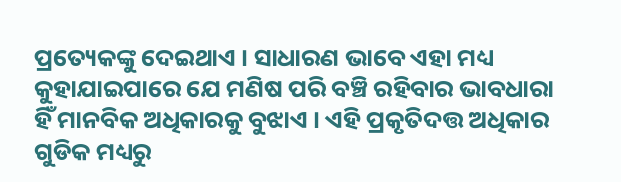ପ୍ରତ୍ୟେକଙ୍କୁ ଦେଇଥାଏ । ସାଧାରଣ ଭାବେ ଏହା ମଧ୍ୟ କୁହାଯାଇପାରେ ଯେ ମଣିଷ ପରି ବଞ୍ଚି ରହିବାର ଭାବଧାରା ହିଁ ମାନବିକ ଅଧିକାରକୁ ବୁଝାଏ । ଏହି ପ୍ରକୃତିଦତ୍ତ ଅଧିକାର ଗୁଡିକ ମଧ୍ୟରୁ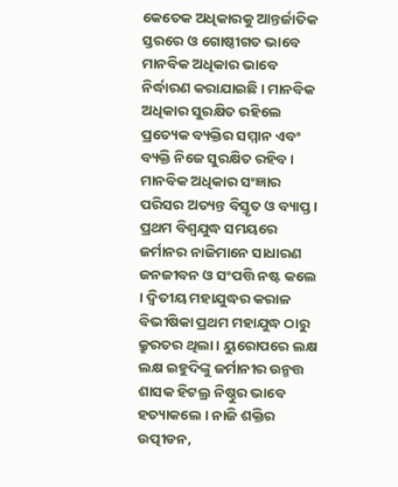କେତେକ ଅଧିକାରକୁ ଆନ୍ତର୍ଜାତିକ ସ୍ତରରେ ଓ ଗୋଷ୍ଠୀଗତ ଭାବେ ମାନବିକ ଅଧିକାର ଭାବେ ନିର୍ଦ୍ଧାରଣ କରାଯାଇଛି । ମାନବିକ ଅଧିକାର ସୁରକ୍ଷିତ ରହିଲେ ପ୍ରତ୍ୟେକ ବ୍ୟକ୍ତିର ସମ୍ମାନ ଏବଂ ବ୍ୟକ୍ତି ନିଜେ ସୁରକ୍ଷିତ ରହିବ ।
ମାନବିକ ଅଧିକାର ସଂଜ୍ଞାର ପରିସର ଅତ୍ୟନ୍ତ ବିସ୍ତୃତ ଓ ବ୍ୟାପ୍ତ । ପ୍ରଥମ ବିଶ୍ୱଯୁଦ୍ଧ ସମୟରେ ଜର୍ମାନର ନାଜିମାନେ ସାଧାରଣ ଜନଜୀବନ ଓ ସଂପତ୍ତି ନଷ୍ଟ କଲେ । ଦ୍ୱିତୀୟ ମହାଯୁଦ୍ଧର କରାଳ ବିଭୀଷିକା ପ୍ରଥମ ମହାଯୁଦ୍ଧ ଠାରୁ କ୍ରୁରତର ଥିଲା । ୟୁରୋପରେ ଲକ୍ଷ ଲକ୍ଷ ଇହୁଦିଙ୍କୁ ଜର୍ମାନୀର ଉନ୍ମତ୍ତ ଶାସକ ହିଟଲ୍ର ନିଷ୍ଠୁର ଭାବେ ହତ୍ୟାକଲେ । ନାଜି ଶକ୍ତିର ଉତ୍ପୀଡନ,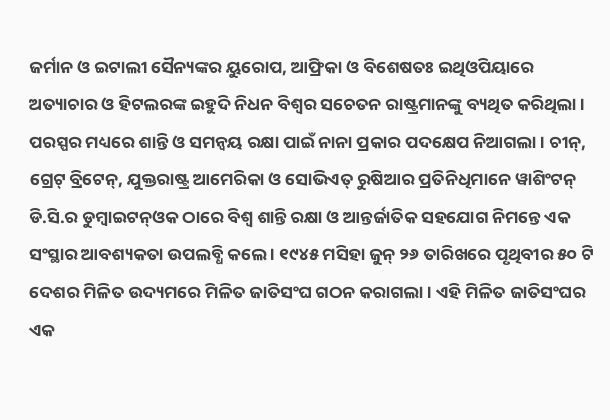ଜର୍ମାନ ଓ ଇଟାଲୀ ସୈନ୍ୟଙ୍କର ୟୁରୋପ, ଆଫ୍ରିକା ଓ ବିଶେଷତଃ ଇଥିଓପିୟାରେ ଅତ୍ୟାଚାର ଓ ହିଟଲରଙ୍କ ଇହୁଦି ନିଧନ ବିଶ୍ୱର ସଚେତନ ରାଷ୍ଟ୍ରମାନଙ୍କୁ ବ୍ୟଥିତ କରିଥିଲା । ପରସ୍ପର ମଧ୍ୟରେ ଶାନ୍ତି ଓ ସମନ୍ୱୟ ରକ୍ଷା ପାଇଁ ନାନା ପ୍ରକାର ପଦକ୍ଷେପ ନିଆଗଲା । ଚୀନ୍, ଗ୍ରେଟ୍ ବ୍ରିଟେନ୍, ଯୁକ୍ତରାଷ୍ଟ୍ର ଆମେରିକା ଓ ସୋଭିଏତ୍ ରୁଷିଆର ପ୍ରତିନିଧିମାନେ ୱାଶିଂଟନ୍ ଡି.ସି.ର ଡୁମ୍ବାଇଟନ୍ଓକ ଠାରେ ବିଶ୍ୱ ଶାନ୍ତି ରକ୍ଷା ଓ ଆନ୍ତର୍ଜାତିକ ସହଯୋଗ ନିମନ୍ତେ ଏକ ସଂସ୍ଥାର ଆବଶ୍ୟକତା ଉପଲବ୍ଧି କଲେ । ୧୯୪୫ ମସିହା ଜୁନ୍ ୨୬ ତାରିଖରେ ପୃଥିବୀର ୫୦ ଟି ଦେଶର ମିଳିତ ଉଦ୍ୟମରେ ମିଳିତ ଜାତିସଂଘ ଗଠନ କରାଗଲା । ଏହି ମିଳିତ ଜାତିସଂଘର ଏକ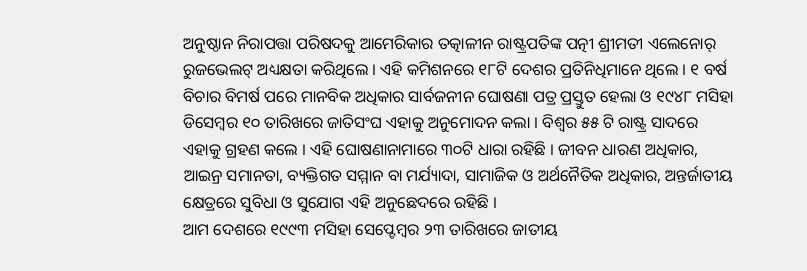ଅନୁଷ୍ଠାନ ନିରାପତ୍ତା ପରିଷଦକୁ ଆମେରିକାର ତତ୍କାଳୀନ ରାଷ୍ଟ୍ରପତିଙ୍କ ପତ୍ନୀ ଶ୍ରୀମତୀ ଏଲେନୋର୍ ରୁଜଭେଲଟ୍ ଅଧ୍ୟକ୍ଷତା କରିଥିଲେ । ଏହି କମିଶନରେ ୧୮ଟି ଦେଶର ପ୍ରତିନିଧିମାନେ ଥିଲେ । ୧ ବର୍ଷ ବିଚାର ବିମର୍ଷ ପରେ ମାନବିକ ଅଧିକାର ସାର୍ବଜନୀନ ଘୋଷଣା ପତ୍ର ପ୍ରସ୍ତୁତ ହେଲା ଓ ୧୯୪୮ ମସିହା ଡିସେମ୍ବର ୧୦ ତାରିଖରେ ଜାତିସଂଘ ଏହାକୁ ଅନୁମୋଦନ କଲା । ବିଶ୍ୱର ୫୫ ଟି ରାଷ୍ଟ୍ର ସାଦରେ ଏହାକୁ ଗ୍ରହଣ କଲେ । ଏହି ଘୋଷଣାନାମାରେ ୩୦ଟି ଧାରା ରହିଛି । ଜୀବନ ଧାରଣ ଅଧିକାର, ଆଇନ୍ର ସମାନତା, ବ୍ୟକ୍ତିଗତ ସମ୍ମାନ ବା ମର୍ଯ୍ୟାଦା, ସାମାଜିକ ଓ ଅର୍ଥନୈତିକ ଅଧିକାର, ଅନ୍ତର୍ଜାତୀୟ କ୍ଷେତ୍ରରେ ସୁବିଧା ଓ ସୁଯୋଗ ଏହି ଅନୁଛେଦରେ ରହିଛି ।
ଆମ ଦେଶରେ ୧୯୯୩ ମସିହା ସେପ୍ଟେମ୍ବର ୨୩ ତାରିଖରେ ଜାତୀୟ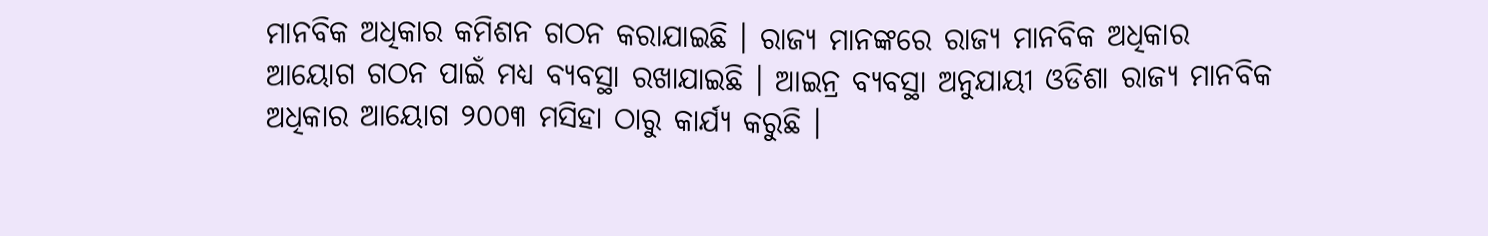ମାନବିକ ଅଧିକାର କମିଶନ ଗଠନ କରାଯାଇଛି । ରାଜ୍ୟ ମାନଙ୍କରେ ରାଜ୍ୟ ମାନବିକ ଅଧିକାର ଆୟୋଗ ଗଠନ ପାଇଁ ମଧ୍ୟ ବ୍ୟବସ୍ଥା ରଖାଯାଇଛି । ଆଇନ୍ର ବ୍ୟବସ୍ଥା ଅନୁଯାୟୀ ଓଡିଶା ରାଜ୍ୟ ମାନବିକ ଅଧିକାର ଆୟୋଗ ୨୦୦୩ ମସିହା ଠାରୁ କାର୍ଯ୍ୟ କରୁଛି ।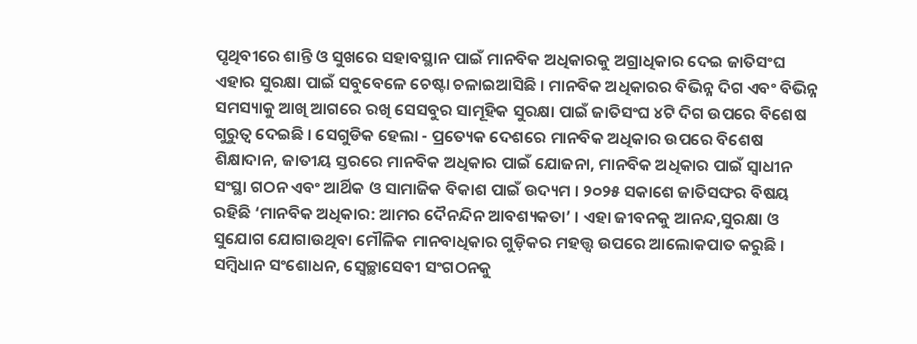ପୃଥିବୀରେ ଶାନ୍ତି ଓ ସୁଖରେ ସହାବସ୍ଥାନ ପାଇଁ ମାନବିକ ଅଧିକାରକୁ ଅଗ୍ରାଧିକାର ଦେଇ ଜାତିସଂଘ ଏହାର ସୁରକ୍ଷା ପାଇଁ ସବୁବେଳେ ଚେଷ୍ଟା ଚଳାଇଆସିଛି । ମାନବିକ ଅଧିକାରର ବିଭିନ୍ନ ଦିଗ ଏବଂ ବିଭିନ୍ନ ସମସ୍ୟାକୁ ଆଖି ଆଗରେ ରଖି ସେସବୁର ସାମୂହିକ ସୁରକ୍ଷା ପାଇଁ ଜାତିସଂଘ ୪ଟି ଦିଗ ଉପରେ ବିଶେଷ ଗୁରୁତ୍ୱ ଦେଇଛି । ସେଗୁଡିକ ହେଲା - ପ୍ରତ୍ୟେକ ଦେଶରେ ମାନବିକ ଅଧିକାର ଉପରେ ବିଶେଷ ଶିକ୍ଷାଦାନ, ଜାତୀୟ ସ୍ତରରେ ମାନବିକ ଅଧିକାର ପାଇଁ ଯୋଜନା, ମାନବିକ ଅଧିକାର ପାଇଁ ସ୍ୱାଧୀନ ସଂସ୍ଥା ଗଠନ ଏବଂ ଆର୍ଥିକ ଓ ସାମାଜିକ ବିକାଶ ପାଇଁ ଉଦ୍ୟମ । ୨୦୨୫ ସକାଶେ ଜାତିସଙ୍ଘର ବିଷୟ ରହିଛି ‘ମାନବିକ ଅଧିକାର: ଆମର ଦୈନନ୍ଦିନ ଆବଶ୍ୟକତା’ । ଏହା ଜୀବନକୁ ଆନନ୍ଦ,ସୁରକ୍ଷା ଓ ସୁଯୋଗ ଯୋଗାଉଥିବା ମୌଳିକ ମାନବାଧିକାର ଗୁଡ଼ିକର ମହତ୍ତ୍ୱ ଉପରେ ଆଲୋକପାତ କରୁଛି ।
ସମ୍ବିଧାନ ସଂଶୋଧନ, ସ୍ୱେଚ୍ଛାସେବୀ ସଂଗଠନକୁ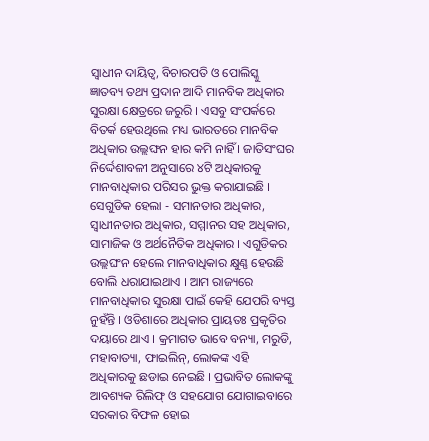ସ୍ୱାଧୀନ ଦାୟିତ୍ୱ, ବିଚାରପତି ଓ ପୋଲିସ୍କୁ ଜ୍ଞାତବ୍ୟ ତଥ୍ୟ ପ୍ରଦାନ ଆଦି ମାନବିକ ଅଧିକାର ସୁରକ୍ଷା କ୍ଷେତ୍ରରେ ଜରୁରି । ଏସବୁ ସଂପର୍କରେ ବିତର୍କ ହେଉଥିଲେ ମଧ୍ୟ ଭାରତରେ ମାନବିକ ଅଧିକାର ଉଲ୍ଲଙ୍ଘନ ହାର କମି ନାହିଁ । ଜାତିସଂଘର ନିର୍ଦ୍ଦେଶାବଳୀ ଅନୁସାରେ ୪ଟି ଅଧିକାରକୁ ମାନବାଧିକାର ପରିସର ଭୁକ୍ତ କରାଯାଇଛି । ସେଗୁଡିକ ହେଲା - ସମାନତାର ଅଧିକାର, ସ୍ୱାଧୀନତାର ଅଧିକାର, ସମ୍ମାନର ସହ ଅଧିକାର, ସାମାଜିକ ଓ ଅର୍ଥନୈତିକ ଅଧିକାର । ଏଗୁଡିକର ଉଲ୍ଲଘଂନ ହେଲେ ମାନବାଧିକାର କ୍ଷୁଣ୍ଣ ହେଉଛି ବୋଲି ଧରାଯାଇଥାଏ । ଆମ ରାଜ୍ୟରେ ମାନବାଧିକାର ସୁରକ୍ଷା ପାଇଁ କେହି ଯେପରି ବ୍ୟସ୍ତ ନୁହଁନ୍ତି । ଓଡିଶାରେ ଅଧିକାର ପ୍ରାୟତଃ ପ୍ରକୃତିର ଦୟାରେ ଥାଏ । କ୍ରମାଗତ ଭାବେ ବନ୍ୟା, ମରୁଡି, ମହାବାତ୍ୟା, ଫାଇଲିନ୍, ଲୋକଙ୍କ ଏହି ଅଧିକାରକୁ ଛଡାଇ ନେଇଛି । ପ୍ରଭାବିତ ଲୋକଙ୍କୁ ଆବଶ୍ୟକ ରିଲିଫ୍ ଓ ସହଯୋଗ ଯୋଗାଇବାରେ ସରକାର ବିଫଳ ହୋଇ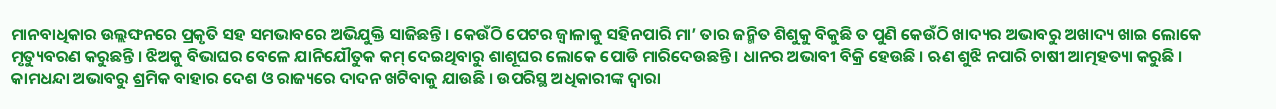ମାନବାଧିକାର ଉଲ୍ଲଙ୍ଘନରେ ପ୍ରକୃତି ସହ ସମଭାବରେ ଅଭିଯୁକ୍ତି ସାଜିଛନ୍ତି । କେଉଁଠି ପେଟର ଜ୍ୱାଳାକୁ ସହିନପାରି ମା’ ତାର ଜନ୍ମିତ ଶିଶୁକୁ ବିକୁଛି ତ ପୁଣି କେଉଁଠି ଖାଦ୍ୟର ଅଭାବରୁ ଅଖାଦ୍ୟ ଖାଇ ଲୋକେ ମୃତ୍ୟୁବରଣ କରୁଛନ୍ତି । ଝିଅକୁ ବିଭାଘର ବେଳେ ଯାନିଯୌତୁକ କମ୍ ଦେଇଥିବାରୁ ଶାଶୂଘର ଲୋକେ ପୋଡି ମାରିଦେଉଛନ୍ତି । ଧାନର ଅଭାବୀ ବିକ୍ରି ହେଉଛି । ଋଣ ଶୁଝି ନପାରି ଚାଷୀ ଆତ୍ମହତ୍ୟା କରୁଛି । କାମଧନ୍ଦା ଅଭାବରୁ ଶ୍ରମିକ ବାହାର ଦେଶ ଓ ରାଜ୍ୟରେ ଦାଦନ ଖଟିବାକୁ ଯାଉଛି । ଉପରିସ୍ଥ ଅଧିକାରୀଙ୍କ ଦ୍ୱାରା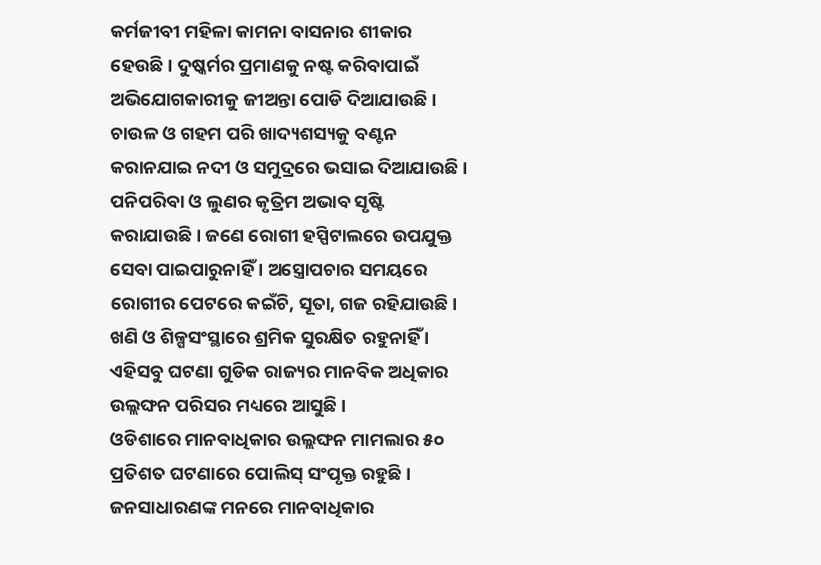କର୍ମଜୀବୀ ମହିଳା କାମନା ବାସନାର ଶୀକାର ହେଉଛି । ଦୁଷ୍କର୍ମର ପ୍ରମାଣକୁ ନଷ୍ଟ କରିବାପାଇଁ ଅଭିଯୋଗକାରୀକୁ ଜୀଅନ୍ତା ପୋଡି ଦିଆଯାଉଛି । ଚାଉଳ ଓ ଗହମ ପରି ଖାଦ୍ୟଶସ୍ୟକୁ ବଣ୍ଟନ କରାନଯାଇ ନଦୀ ଓ ସମୁଦ୍ରରେ ଭସାଇ ଦିଆଯାଉଛି । ପନିପରିବା ଓ ଲୁଣର କୃତ୍ରିମ ଅଭାବ ସୃଷ୍ଟି କରାଯାଉଛି । ଜଣେ ରୋଗୀ ହସ୍ପିଟାଲରେ ଉପଯୁକ୍ତ ସେବା ପାଇପାରୁନାହିଁ । ଅସ୍ତ୍ରୋପଚାର ସମୟରେ ରୋଗୀର ପେଟରେ କଇଁଚି, ସୂତା, ଗଜ ରହିଯାଉଛି । ଖଣି ଓ ଶିଳ୍ପସଂସ୍ଥାରେ ଶ୍ରମିକ ସୁରକ୍ଷିତ ରହୁନାହିଁ । ଏହିସବୁ ଘଟଣା ଗୁଡିକ ରାଜ୍ୟର ମାନବିକ ଅଧିକାର ଉଲ୍ଲଙ୍ଘନ ପରିସର ମଧ୍ୟରେ ଆସୁଛି ।
ଓଡିଶାରେ ମାନବାଧିକାର ଉଲ୍ଲଙ୍ଘନ ମାମଲାର ୫୦ ପ୍ରତିଶତ ଘଟଣାରେ ପୋଲିସ୍ ସଂପୃକ୍ତ ରହୁଛି । ଜନସାଧାରଣଙ୍କ ମନରେ ମାନବାଧିକାର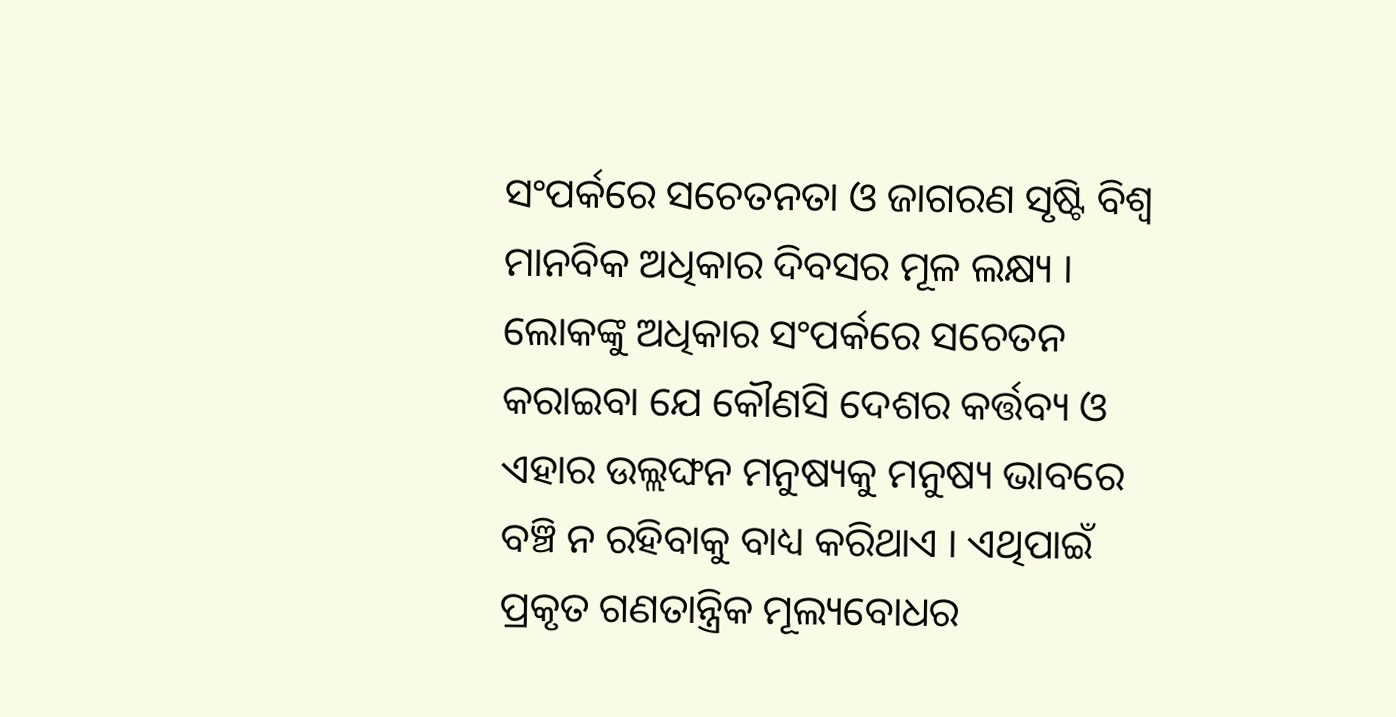ସଂପର୍କରେ ସଚେତନତା ଓ ଜାଗରଣ ସୃଷ୍ଟି ବିଶ୍ୱ ମାନବିକ ଅଧିକାର ଦିବସର ମୂଳ ଲକ୍ଷ୍ୟ । ଲୋକଙ୍କୁ ଅଧିକାର ସଂପର୍କରେ ସଚେତନ କରାଇବା ଯେ କୌଣସି ଦେଶର କର୍ତ୍ତବ୍ୟ ଓ ଏହାର ଉଲ୍ଲଙ୍ଘନ ମନୁଷ୍ୟକୁ ମନୁଷ୍ୟ ଭାବରେ ବଞ୍ଚି ନ ରହିବାକୁ ବାଧ୍ୟ କରିଥାଏ । ଏଥିପାଇଁ ପ୍ରକୃତ ଗଣତାନ୍ତ୍ରିକ ମୂଲ୍ୟବୋଧର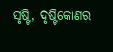ସୃଷ୍ଟି, ଦୃଷ୍ଟିକୋଣର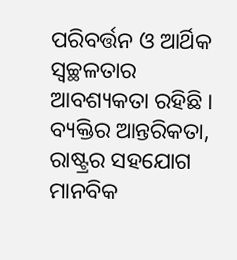ପରିବର୍ତ୍ତନ ଓ ଆର୍ଥିକ ସ୍ୱଚ୍ଛଳତାର ଆବଶ୍ୟକତା ରହିଛି । ବ୍ୟକ୍ତିର ଆନ୍ତରିକତା, ରାଷ୍ଟ୍ରର ସହଯୋଗ ମାନବିକ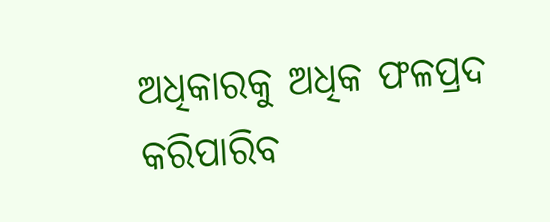ଅଧିକାରକୁ ଅଧିକ ଫଳପ୍ରଦ କରିପାରିବ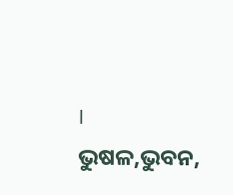।
ଭୁଷଳ,ଭୁବନ,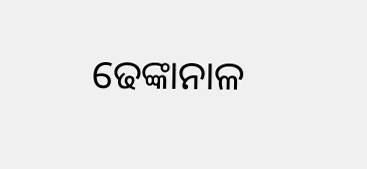ଢେଙ୍କାନାଳ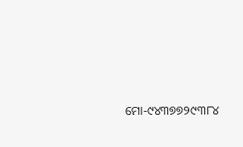ମୋ-୯୪୩୭୭୨୯୩୮୪